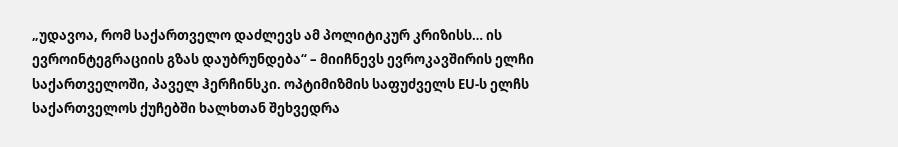„უდავოა, რომ საქართველო დაძლევს ამ პოლიტიკურ კრიზისს… ის ევროინტეგრაციის გზას დაუბრუნდება“ – მიიჩნევს ევროკავშირის ელჩი საქართველოში, პაველ ჰერჩინსკი. ოპტიმიზმის საფუძველს EU-ს ელჩს საქართველოს ქუჩებში ხალხთან შეხვედრა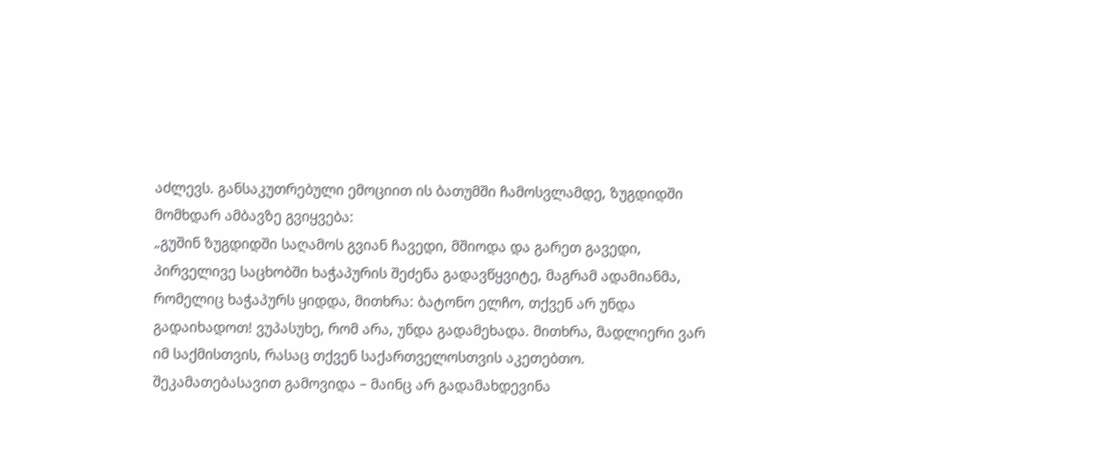აძლევს. განსაკუთრებული ემოციით ის ბათუმში ჩამოსვლამდე, ზუგდიდში მომხდარ ამბავზე გვიყვება:
„გუშინ ზუგდიდში საღამოს გვიან ჩავედი, მშიოდა და გარეთ გავედი, პირველივე საცხობში ხაჭაპურის შეძენა გადავწყვიტე, მაგრამ ადამიანმა, რომელიც ხაჭაპურს ყიდდა, მითხრა: ბატონო ელჩო, თქვენ არ უნდა გადაიხადოთ! ვუპასუხე, რომ არა, უნდა გადამეხადა. მითხრა, მადლიერი ვარ იმ საქმისთვის, რასაც თქვენ საქართველოსთვის აკეთებთო. შეკამათებასავით გამოვიდა – მაინც არ გადამახდევინა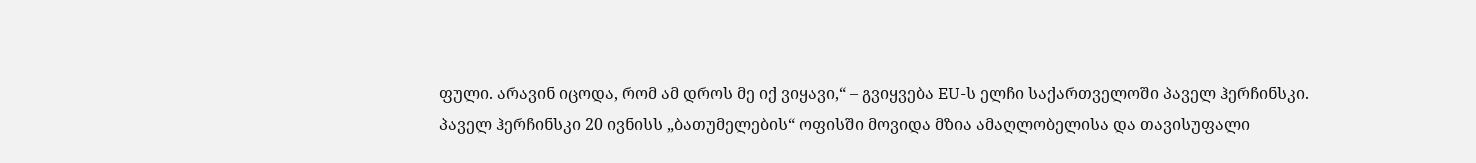ფული. არავინ იცოდა, რომ ამ დროს მე იქ ვიყავი,“ – გვიყვება EU-ს ელჩი საქართველოში პაველ ჰერჩინსკი.
პაველ ჰერჩინსკი 20 ივნისს „ბათუმელების“ ოფისში მოვიდა მზია ამაღლობელისა და თავისუფალი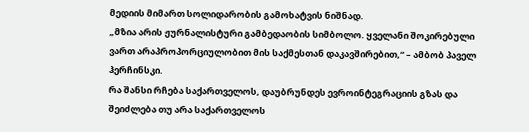მედიის მიმართ სოლიდარობის გამოხატვის ნიშნად.
„მზია არის ჟურნალისტური გამბედაობის სიმბოლო. ყველანი შოკირებული ვართ არაპროპორციულობით მის საქმესთან დაკავშირებით,“ – ამბობ პაველ ჰერჩინსკი.
რა შანსი რჩება საქართველოს, დაუბრუნდეს ევროინტეგრაციის გზას და შეიძლება თუ არა საქართველოს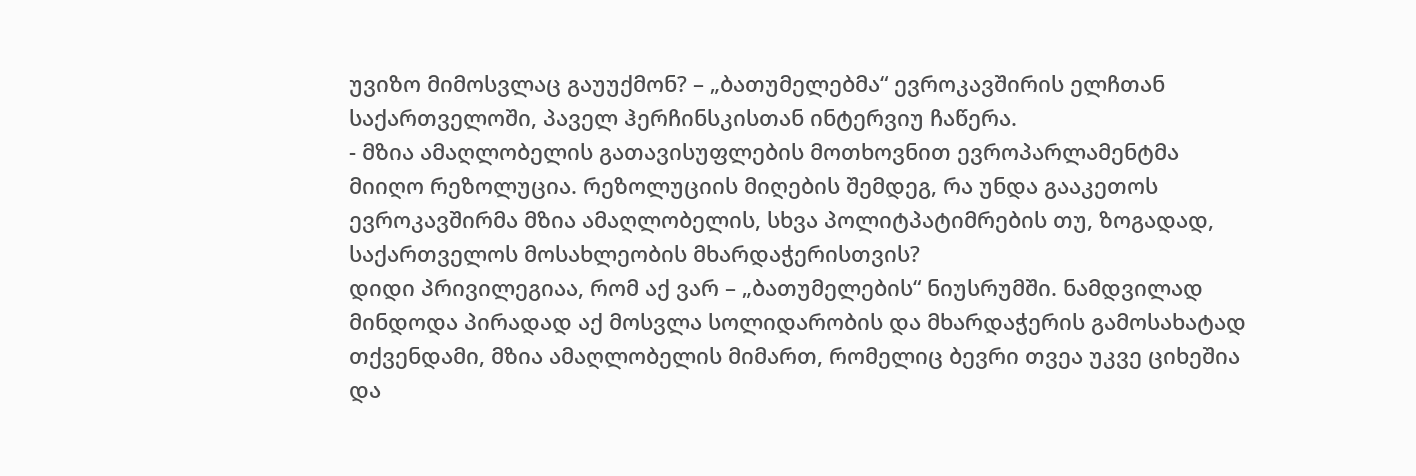უვიზო მიმოსვლაც გაუუქმონ? – „ბათუმელებმა“ ევროკავშირის ელჩთან საქართველოში, პაველ ჰერჩინსკისთან ინტერვიუ ჩაწერა.
- მზია ამაღლობელის გათავისუფლების მოთხოვნით ევროპარლამენტმა მიიღო რეზოლუცია. რეზოლუციის მიღების შემდეგ, რა უნდა გააკეთოს ევროკავშირმა მზია ამაღლობელის, სხვა პოლიტპატიმრების თუ, ზოგადად, საქართველოს მოსახლეობის მხარდაჭერისთვის?
დიდი პრივილეგიაა, რომ აქ ვარ – „ბათუმელების“ ნიუსრუმში. ნამდვილად მინდოდა პირადად აქ მოსვლა სოლიდარობის და მხარდაჭერის გამოსახატად თქვენდამი, მზია ამაღლობელის მიმართ, რომელიც ბევრი თვეა უკვე ციხეშია და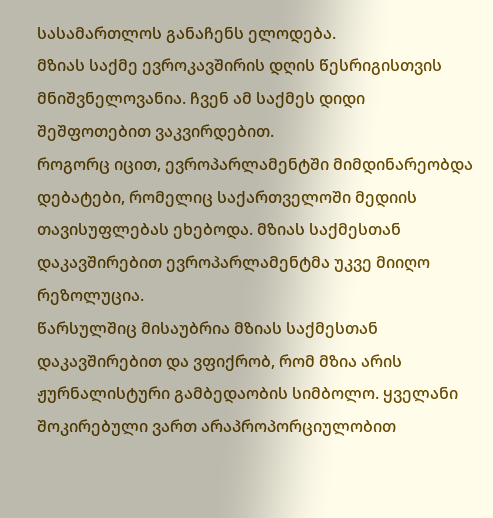სასამართლოს განაჩენს ელოდება.
მზიას საქმე ევროკავშირის დღის წესრიგისთვის მნიშვნელოვანია. ჩვენ ამ საქმეს დიდი შეშფოთებით ვაკვირდებით.
როგორც იცით, ევროპარლამენტში მიმდინარეობდა დებატები, რომელიც საქართველოში მედიის თავისუფლებას ეხებოდა. მზიას საქმესთან დაკავშირებით ევროპარლამენტმა უკვე მიიღო რეზოლუცია.
წარსულშიც მისაუბრია მზიას საქმესთან დაკავშირებით და ვფიქრობ, რომ მზია არის ჟურნალისტური გამბედაობის სიმბოლო. ყველანი შოკირებული ვართ არაპროპორციულობით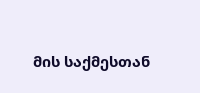მის საქმესთან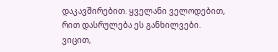დაკავშირებით. ყველანი ველოდებით, რით დასრულება ეს განხილვები. ვიცით,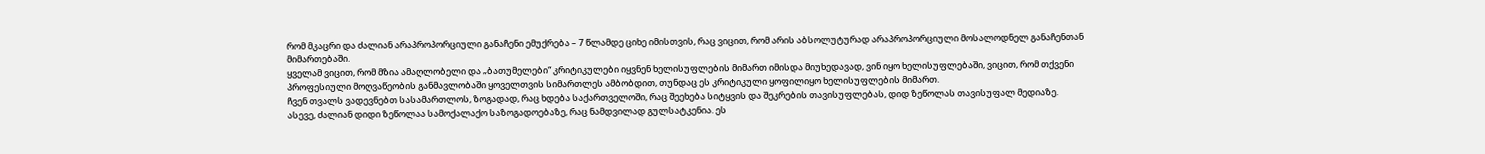რომ მკაცრი და ძალიან არაპროპორციული განაჩენი ემუქრება – 7 წლამდე ციხე იმისთვის, რაც ვიცით, რომ არის აბსოლუტურად არაპროპორციული მოსალოდნელ განაჩენთან მიმართებაში.
ყველამ ვიცით, რომ მზია ამაღლობელი და „ბათუმელები“ კრიტიკულები იყვნენ ხელისუფლების მიმართ იმისდა მიუხედავად, ვინ იყო ხელისუფლებაში, ვიცით, რომ თქვენი პროფესიული მოღვაწეობის განმავლობაში ყოველთვის სიმართლეს ამბობდით, თუნდაც ეს კრიტიკული ყოფილიყო ხელისუფლების მიმართ.
ჩვენ თვალს ვადევნებთ სასამართლოს, ზოგადად, რაც ხდება საქართველოში, რაც შეეხება სიტყვის და შეკრების თავისუფლებას, დიდ ზეწოლას თავისუფალ მედიაზე.
ასევე, ძალიან დიდი ზეწოლაა სამოქალაქო საზოგადოებაზე, რაც ნამდვილად გულსატკენია. ეს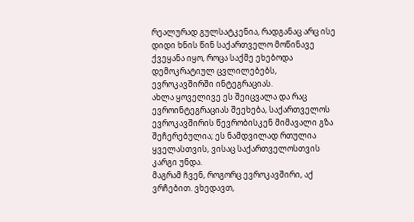რეალურად გულსატკენია, რადგანაც არც ისე დიდი ხნის წინ საქართველო მოწინავე ქვეყანა იყო, როცა საქმე ეხებოდა დემოკრატიულ ცვლილებებს, ევროკავშირში ინტეგრაციას.
ახლა ყოველივე ეს შეიცვალა და რაც ევროინტეგრაციას შეეხება, საქართველოს ევროკავშირის წევრობისკენ მიმავალი გზა შეჩერებულია; ეს ნამდვილად რთულია ყველასთვის, ვისაც საქართველოსთვის კარგი უნდა.
მაგრამ ჩვენ, როგორც ევროკავშირი, აქ ვრჩებით. ვხედავთ,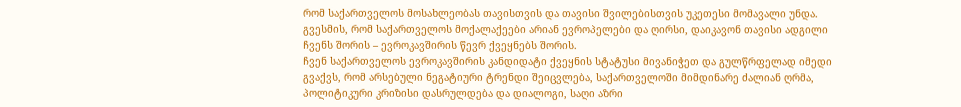რომ საქართველოს მოსახლეობას თავისთვის და თავისი შვილებისთვის უკეთესი მომავალი უნდა. გვესმის, რომ საქართველოს მოქალაქეები არიან ევროპელები და ღირსი, დაიკავონ თავისი ადგილი ჩვენს შორის – ევროკავშირის წევრ ქვეყნებს შორის.
ჩვენ საქართველოს ევროკავშირის კანდიდატი ქვეყნის სტატუსი მივანიჭეთ და გულწრფელად იმედი გვაქვს, რომ არსებული ნეგატიური ტრენდი შეიცვლება, საქართველოში მიმდინარე ძალიან ღრმა, პოლიტიკური კრიზისი დასრულდება და დიალოგი, საღი აზრი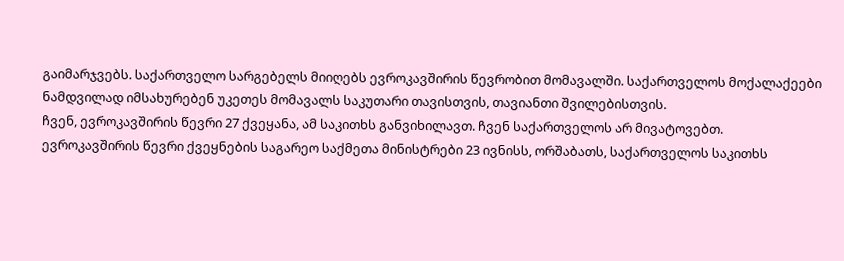გაიმარჯვებს. საქართველო სარგებელს მიიღებს ევროკავშირის წევრობით მომავალში. საქართველოს მოქალაქეები ნამდვილად იმსახურებენ უკეთეს მომავალს საკუთარი თავისთვის, თავიანთი შვილებისთვის.
ჩვენ, ევროკავშირის წევრი 27 ქვეყანა, ამ საკითხს განვიხილავთ. ჩვენ საქართველოს არ მივატოვებთ.
ევროკავშირის წევრი ქვეყნების საგარეო საქმეთა მინისტრები 23 ივნისს, ორშაბათს, საქართველოს საკითხს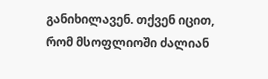განიხილავენ. თქვენ იცით, რომ მსოფლიოში ძალიან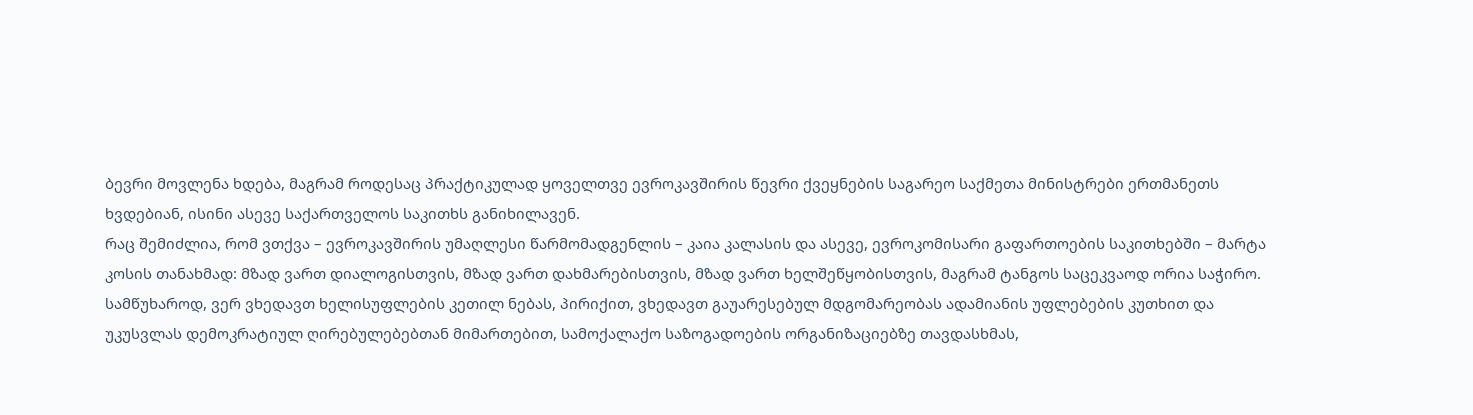ბევრი მოვლენა ხდება, მაგრამ როდესაც პრაქტიკულად ყოველთვე ევროკავშირის წევრი ქვეყნების საგარეო საქმეთა მინისტრები ერთმანეთს ხვდებიან, ისინი ასევე საქართველოს საკითხს განიხილავენ.
რაც შემიძლია, რომ ვთქვა – ევროკავშირის უმაღლესი წარმომადგენლის – კაია კალასის და ასევე, ევროკომისარი გაფართოების საკითხებში – მარტა კოსის თანახმად: მზად ვართ დიალოგისთვის, მზად ვართ დახმარებისთვის, მზად ვართ ხელშეწყობისთვის, მაგრამ ტანგოს საცეკვაოდ ორია საჭირო.
სამწუხაროდ, ვერ ვხედავთ ხელისუფლების კეთილ ნებას, პირიქით, ვხედავთ გაუარესებულ მდგომარეობას ადამიანის უფლებების კუთხით და უკუსვლას დემოკრატიულ ღირებულებებთან მიმართებით, სამოქალაქო საზოგადოების ორგანიზაციებზე თავდასხმას,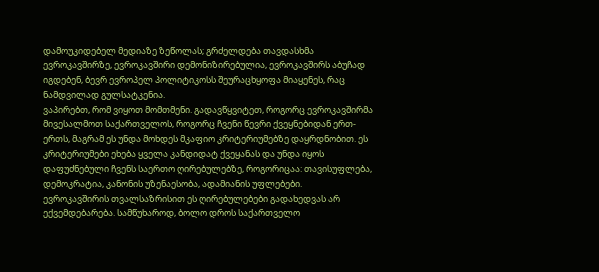დამოუკიდებელ მედიაზე ზეწოლას; გრძელდება თავდასხმა ევროკავშირზე, ევროკავშირი დემონიზირებულია, ევროკავშირს აბუჩად იგდებენ, ბევრ ევროპელ პოლიტიკოსს შეურაცხყოფა მიაყენეს, რაც ნამდვილად გულსატკენია.
ვაპირებთ, რომ ვიყოთ მომთმენი. გადავწყვიტეთ, როგორც ევროკავშირმა მივესალმოთ საქართველოს, როგორც ჩვენი წევრი ქვეყნებიდან ერთ-ერთს, მაგრამ ეს უნდა მოხდეს მკაფიო კრიტერიუმებზე დაყრდნობით. ეს კრიტერიუმები ეხება ყველა კანდიდატ ქვეყანას და უნდა იყოს დაფუძნებული ჩვენს საერთო ღირებულებზე, როგორიცაა: თავისუფლება, დემოკრატია, კანონის უზენაესობა, ადამიანის უფლებები.
ევროკავშირის თვალსაზრისით ეს ღირებულებები გადახედვას არ ექვემდებარება. სამწუხაროდ, ბოლო დროს საქართველო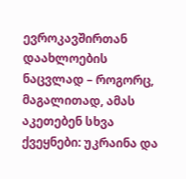ევროკავშირთან დაახლოების ნაცვლად – როგორც, მაგალითად, ამას აკეთებენ სხვა ქვეყნები: უკრაინა და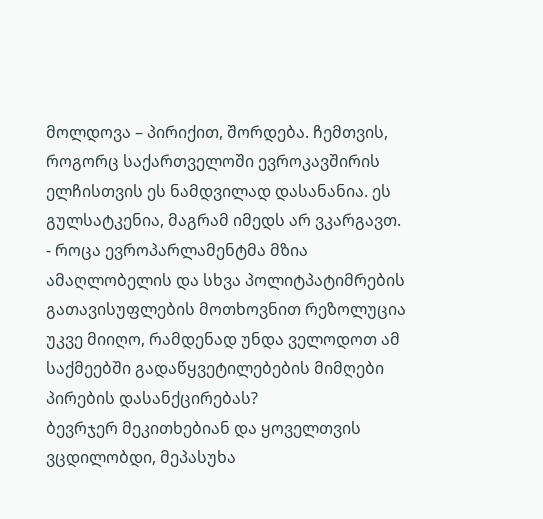მოლდოვა – პირიქით, შორდება. ჩემთვის, როგორც საქართველოში ევროკავშირის ელჩისთვის ეს ნამდვილად დასანანია. ეს გულსატკენია, მაგრამ იმედს არ ვკარგავთ.
- როცა ევროპარლამენტმა მზია ამაღლობელის და სხვა პოლიტპატიმრების გათავისუფლების მოთხოვნით რეზოლუცია უკვე მიიღო, რამდენად უნდა ველოდოთ ამ საქმეებში გადაწყვეტილებების მიმღები პირების დასანქცირებას?
ბევრჯერ მეკითხებიან და ყოველთვის ვცდილობდი, მეპასუხა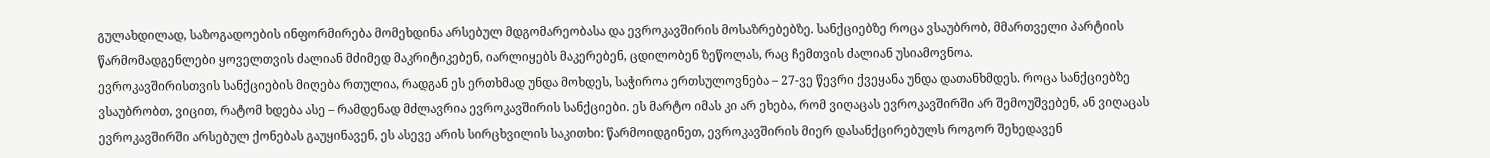გულახდილად, საზოგადოების ინფორმირება მომეხდინა არსებულ მდგომარეობასა და ევროკავშირის მოსაზრებებზე. სანქციებზე როცა ვსაუბრობ, მმართველი პარტიის წარმომადგენლები ყოველთვის ძალიან მძიმედ მაკრიტიკებენ, იარლიყებს მაკერებენ, ცდილობენ ზეწოლას, რაც ჩემთვის ძალიან უსიამოვნოა.
ევროკავშირისთვის სანქციების მიღება რთულია, რადგან ეს ერთხმად უნდა მოხდეს, საჭიროა ერთსულოვნება – 27-ვე წევრი ქვეყანა უნდა დათანხმდეს. როცა სანქციებზე ვსაუბრობთ, ვიცით, რატომ ხდება ასე – რამდენად მძლავრია ევროკავშირის სანქციები. ეს მარტო იმას კი არ ეხება, რომ ვიღაცას ევროკავშირში არ შემოუშვებენ, ან ვიღაცას ევროკავშირში არსებულ ქონებას გაუყინავენ, ეს ასევე არის სირცხვილის საკითხი: წარმოიდგინეთ, ევროკავშირის მიერ დასანქცირებულს როგორ შეხედავენ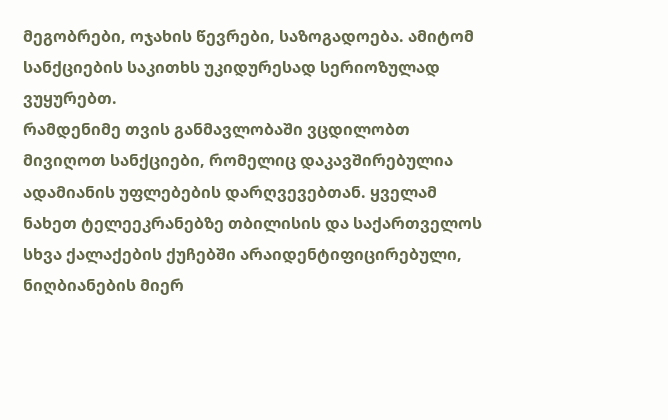მეგობრები, ოჯახის წევრები, საზოგადოება. ამიტომ სანქციების საკითხს უკიდურესად სერიოზულად ვუყურებთ.
რამდენიმე თვის განმავლობაში ვცდილობთ მივიღოთ სანქციები, რომელიც დაკავშირებულია ადამიანის უფლებების დარღვევებთან. ყველამ ნახეთ ტელეეკრანებზე თბილისის და საქართველოს სხვა ქალაქების ქუჩებში არაიდენტიფიცირებული, ნიღბიანების მიერ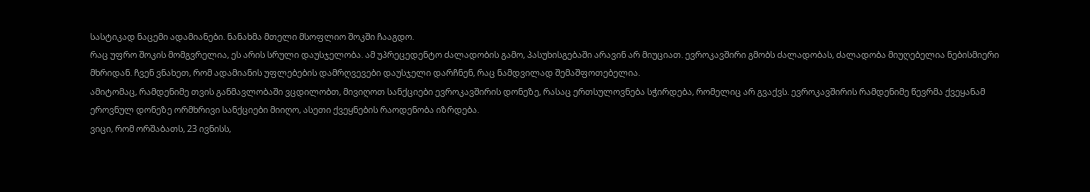სასტიკად ნაცემი ადამიანები. ნანახმა მთელი მსოფლიო შოკში ჩააგდო.
რაც უფრო შოკის მომგვრელია, ეს არის სრული დაუსჯელობა. ამ უპრეცედენტო ძალადობის გამო, პასუხისგებაში არავინ არ მიუციათ. ევროკავშირი გმობს ძალადობას, ძალადობა მიუღებელია ნებისმიერი მხრიდან. ჩვენ ვნახეთ, რომ ადამიანის უფლებების დამრღვევები დაუსჯელი დარჩნენ, რაც ნამდვილად შემაშფოთებელია.
ამიტომაც, რამდენიმე თვის განმავლობაში ვცდილობთ, მივიღოთ სანქციები ევროკავშირის დონეზე, რასაც ერთსულოვნება სჭირდება, რომელიც არ გვაქვს. ევროკავშირის რამდენიმე წევრმა ქვეყანამ ეროვნულ დონეზე ორმხრივი სანქციები მიიღო, ასეთი ქვეყნების რაოდენობა იზრდება.
ვიცი, რომ ორშაბათს, 23 ივნისს,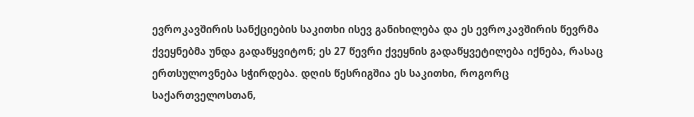ევროკავშირის სანქციების საკითხი ისევ განიხილება და ეს ევროკავშირის წევრმა ქვეყნებმა უნდა გადაწყვიტონ; ეს 27 წევრი ქვეყნის გადაწყვეტილება იქნება, რასაც ერთსულოვნება სჭირდება. დღის წესრიგშია ეს საკითხი, როგორც საქართველოსთან,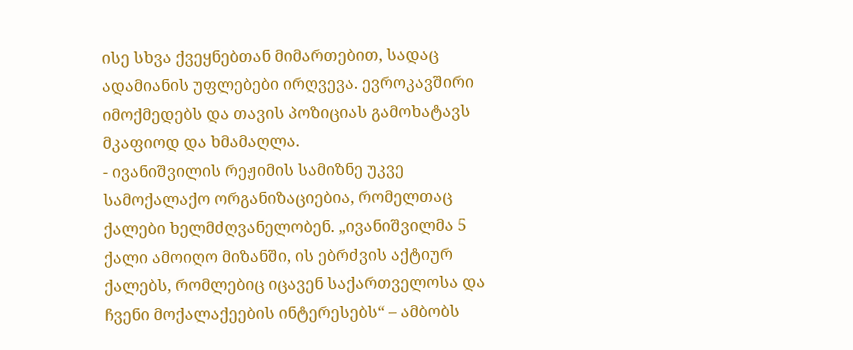ისე სხვა ქვეყნებთან მიმართებით, სადაც ადამიანის უფლებები ირღვევა. ევროკავშირი იმოქმედებს და თავის პოზიციას გამოხატავს მკაფიოდ და ხმამაღლა.
- ივანიშვილის რეჟიმის სამიზნე უკვე სამოქალაქო ორგანიზაციებია, რომელთაც ქალები ხელმძღვანელობენ. „ივანიშვილმა 5 ქალი ამოიღო მიზანში, ის ებრძვის აქტიურ ქალებს, რომლებიც იცავენ საქართველოსა და ჩვენი მოქალაქეების ინტერესებს“ – ამბობს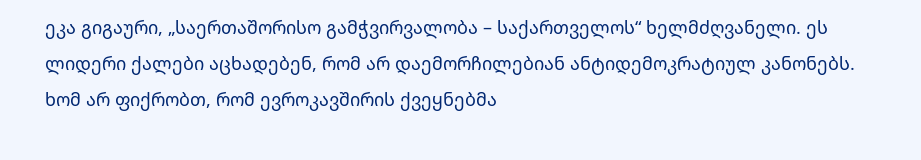ეკა გიგაური, „საერთაშორისო გამჭვირვალობა – საქართველოს“ ხელმძღვანელი. ეს ლიდერი ქალები აცხადებენ, რომ არ დაემორჩილებიან ანტიდემოკრატიულ კანონებს. ხომ არ ფიქრობთ, რომ ევროკავშირის ქვეყნებმა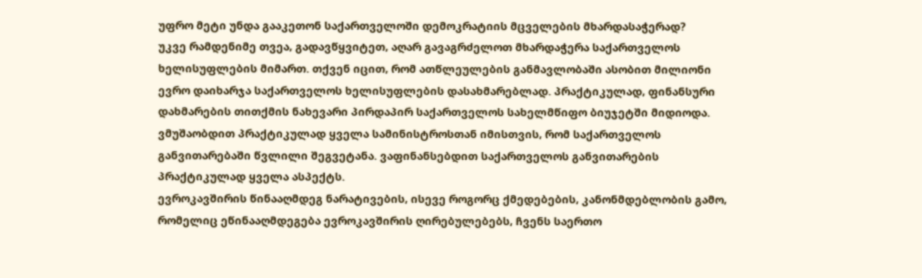უფრო მეტი უნდა გააკეთონ საქართველოში დემოკრატიის მცველების მხარდასაჭერად?
უკვე რამდენიმე თვეა, გადავწყვიტეთ, აღარ გავაგრძელოთ მხარდაჭერა საქართველოს ხელისუფლების მიმართ. თქვენ იცით, რომ ათწლეულების განმავლობაში ასობით მილიონი ევრო დაიხარჯა საქართველოს ხელისუფლების დასახმარებლად. პრაქტიკულად, ფინანსური დახმარების თითქმის ნახევარი პირდაპირ საქართველოს სახელმწიფო ბიუჯეტში მიდიოდა.
ვმუშაობდით პრაქტიკულად ყველა სამინისტროსთან იმისთვის, რომ საქართველოს განვითარებაში წვლილი შეგვეტანა. ვაფინანსებდით საქართველოს განვითარების პრაქტიკულად ყველა ასპექტს.
ევროკავშირის წინააღმდეგ ნარატივების, ისევე როგორც ქმედებების, კანონმდებლობის გამო, რომელიც ეწინააღმდეგება ევროკავშირის ღირებულებებს, ჩვენს საერთო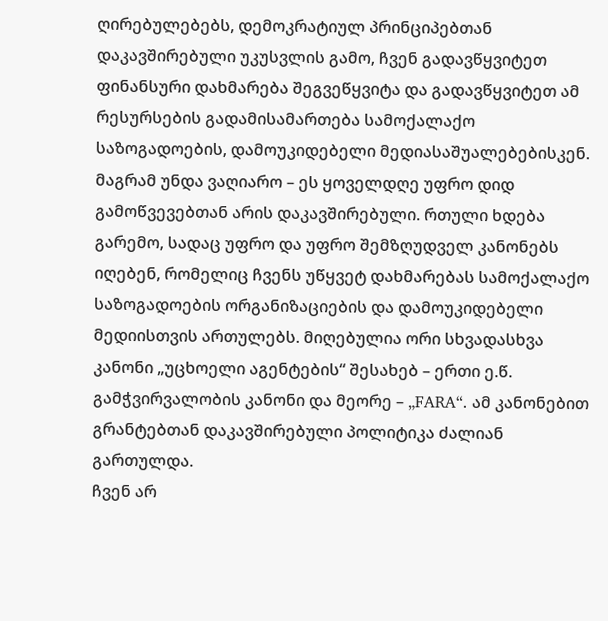ღირებულებებს, დემოკრატიულ პრინციპებთან დაკავშირებული უკუსვლის გამო, ჩვენ გადავწყვიტეთ ფინანსური დახმარება შეგვეწყვიტა და გადავწყვიტეთ ამ რესურსების გადამისამართება სამოქალაქო საზოგადოების, დამოუკიდებელი მედიასაშუალებებისკენ.
მაგრამ უნდა ვაღიარო – ეს ყოველდღე უფრო დიდ გამოწვევებთან არის დაკავშირებული. რთული ხდება გარემო, სადაც უფრო და უფრო შემზღუდველ კანონებს იღებენ, რომელიც ჩვენს უწყვეტ დახმარებას სამოქალაქო საზოგადოების ორგანიზაციების და დამოუკიდებელი მედიისთვის ართულებს. მიღებულია ორი სხვადასხვა კანონი „უცხოელი აგენტების“ შესახებ – ერთი ე.წ. გამჭვირვალობის კანონი და მეორე – „FARA“. ამ კანონებით გრანტებთან დაკავშირებული პოლიტიკა ძალიან გართულდა.
ჩვენ არ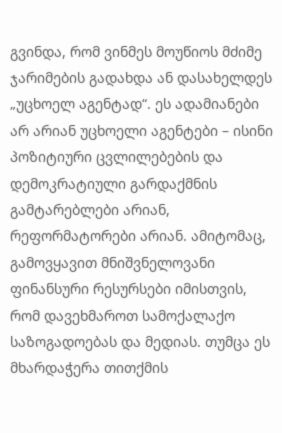გვინდა, რომ ვინმეს მოუწიოს მძიმე ჯარიმების გადახდა ან დასახელდეს „უცხოელ აგენტად“. ეს ადამიანები არ არიან უცხოელი აგენტები – ისინი პოზიტიური ცვლილებების და დემოკრატიული გარდაქმნის გამტარებლები არიან, რეფორმატორები არიან. ამიტომაც, გამოვყავით მნიშვნელოვანი ფინანსური რესურსები იმისთვის, რომ დავეხმაროთ სამოქალაქო საზოგადოებას და მედიას. თუმცა ეს მხარდაჭერა თითქმის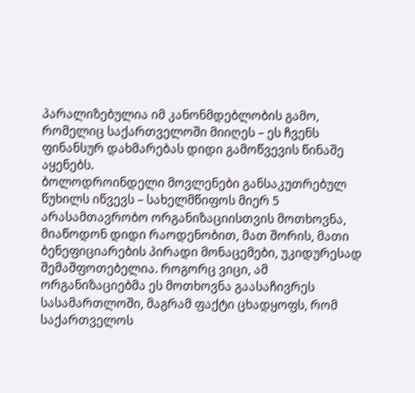პარალიზებულია იმ კანონმდებლობის გამო, რომელიც საქართველოში მიიღეს – ეს ჩვენს ფინანსურ დახმარებას დიდი გამოწვევის წინაშე აყენებს.
ბოლოდროინდელი მოვლენები განსაკუთრებულ წუხილს იწვევს – სახელმწიფოს მიერ 5 არასამთავრობო ორგანიზაციისთვის მოთხოვნა, მიაწოდონ დიდი რაოდენობით, მათ შორის, მათი ბენეფიციარების პირადი მონაცემები, უკიდურესად შემაშფოთებელია. როგორც ვიცი, ამ ორგანიზაციებმა ეს მოთხოვნა გაასაჩივრეს სასამართლოში, მაგრამ ფაქტი ცხადყოფს, რომ საქართველოს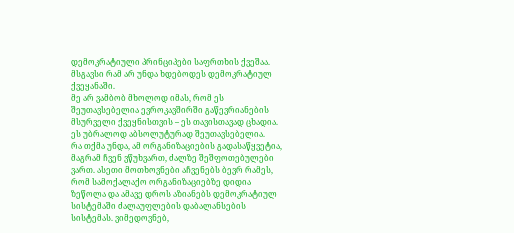დემოკრატიული პრინციპები საფრთხის ქვეშაა. მსგავსი რამ არ უნდა ხდებოდეს დემოკრატიულ ქვეყანაში.
მე არ ვამბობ მხოლოდ იმას, რომ ეს შეუთავსებელია ევროკავშირში გაწევრიანების მსურველი ქვეყნისთვის – ეს თავისთავად ცხადია. ეს უბრალოდ აბსოლუტურად შეუთავსებელია.
რა თქმა უნდა, ამ ორგანიზაციების გადასაწყვეტია, მაგრამ ჩვენ ვწუხვართ, ძალზე შეშფოთებულები ვართ. ასეთი მოთხოვნები აჩვენებს ბევრ რამეს, რომ სამოქალაქო ორგანიზაციებზე დიდია ზეწოლა და ამავე დროს აზიანებს დემოკრატიულ სისტემაში ძალაუფლების დაბალანსების სისტემას. ვიმედოვნებ,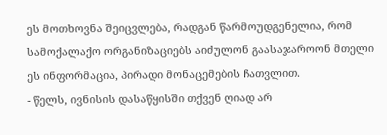ეს მოთხოვნა შეიცვლება, რადგან წარმოუდგენელია, რომ სამოქალაქო ორგანიზაციებს აიძულონ გაასაჯაროონ მთელი ეს ინფორმაცია, პირადი მონაცემების ჩათვლით.
- წელს, ივნისის დასაწყისში თქვენ ღიად არ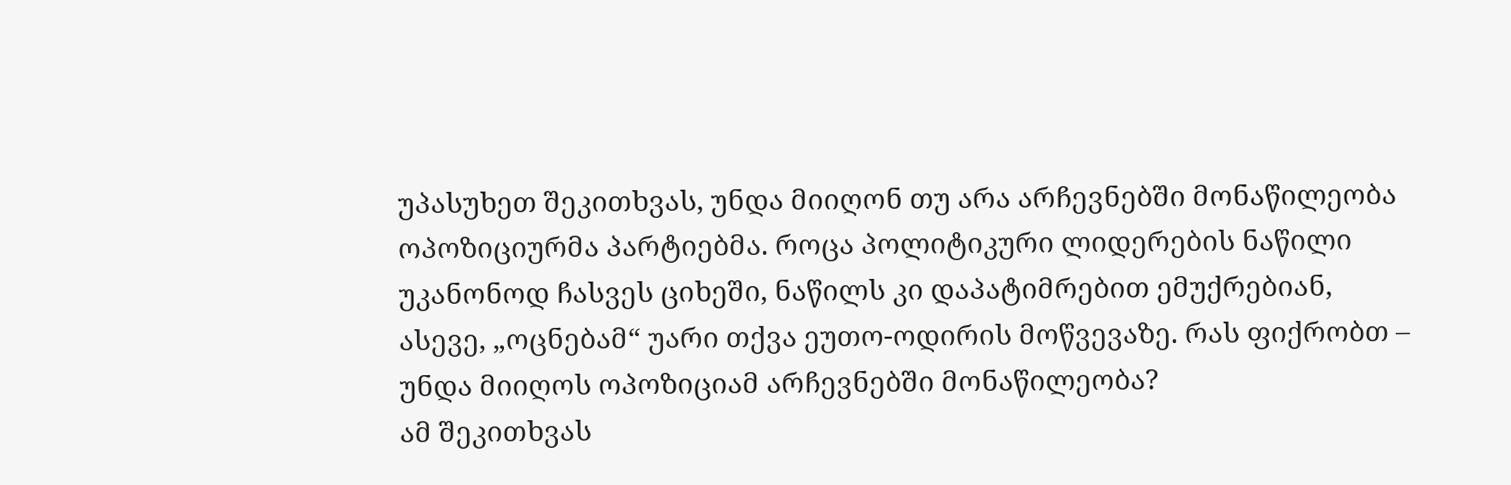უპასუხეთ შეკითხვას, უნდა მიიღონ თუ არა არჩევნებში მონაწილეობა ოპოზიციურმა პარტიებმა. როცა პოლიტიკური ლიდერების ნაწილი უკანონოდ ჩასვეს ციხეში, ნაწილს კი დაპატიმრებით ემუქრებიან, ასევე, „ოცნებამ“ უარი თქვა ეუთო-ოდირის მოწვევაზე. რას ფიქრობთ – უნდა მიიღოს ოპოზიციამ არჩევნებში მონაწილეობა?
ამ შეკითხვას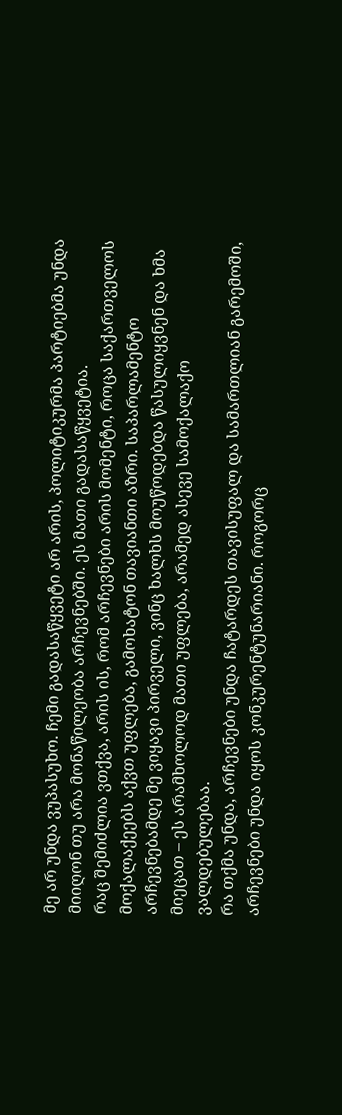მე არ უნდა ვუპასუხო. ჩემი გადასაწყვეტი არ არის, პოლიტიკურმა პარტიებმა უნდა მიიღონ თუ არა მონაწილეობა არჩევნებში. ეს მათი გადასაწყვეტია.
რაც შემიძლია ვთქვა, არის ის, რომ არჩევნები არის მომენტი, როცა საქართველოს მოქალაქეებს აქვთ უფლება, გამოხატონ თავიანთი აზრი. საპარლამენტო არჩევნებამდე მე ვიყავი პირველი, ვინც ხალხს მოუწოდებდა წასულიყვნენ და ხმა მიეცათ – ეს არამხოლოდ მათი უფლება, არამედ ასევე სამოქალაქო ვალდებულებაა.
რა თქმა უნდა, არჩევნები უნდა ჩატარდეს თავისუფალ და სამართლიან გარემოში, არჩევნები უნდა იყოს კონკურენტუნარიანი. როგორც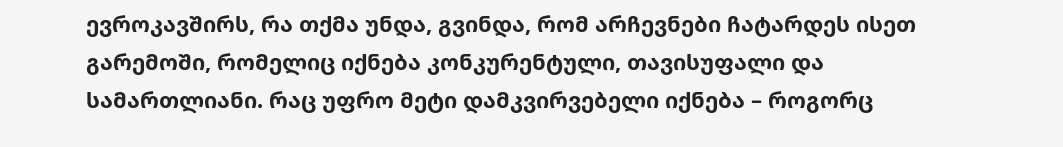ევროკავშირს, რა თქმა უნდა, გვინდა, რომ არჩევნები ჩატარდეს ისეთ გარემოში, რომელიც იქნება კონკურენტული, თავისუფალი და სამართლიანი. რაც უფრო მეტი დამკვირვებელი იქნება – როგორც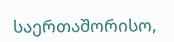საერთაშორისო,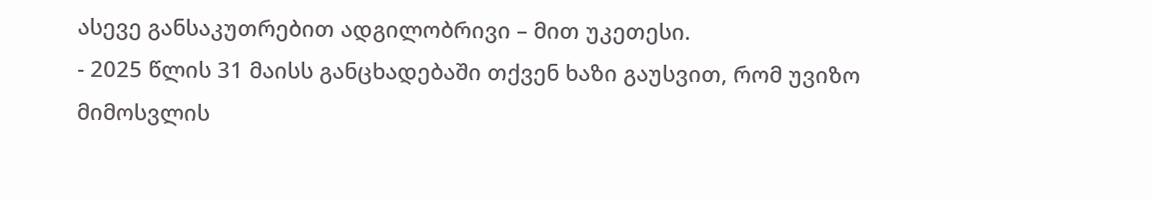ასევე განსაკუთრებით ადგილობრივი – მით უკეთესი.
- 2025 წლის 31 მაისს განცხადებაში თქვენ ხაზი გაუსვით, რომ უვიზო მიმოსვლის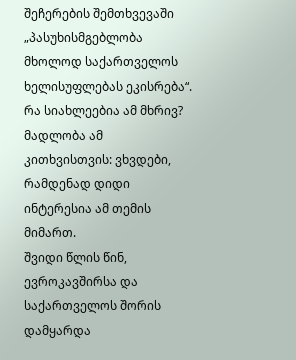შეჩერების შემთხვევაში „პასუხისმგებლობა მხოლოდ საქართველოს ხელისუფლებას ეკისრება“. რა სიახლეებია ამ მხრივ?
მადლობა ამ კითხვისთვის: ვხვდები, რამდენად დიდი ინტერესია ამ თემის მიმართ.
შვიდი წლის წინ, ევროკავშირსა და საქართველოს შორის დამყარდა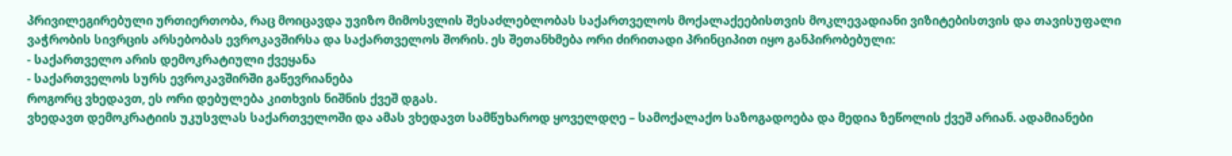პრივილეგირებული ურთიერთობა, რაც მოიცავდა უვიზო მიმოსვლის შესაძლებლობას საქართველოს მოქალაქეებისთვის მოკლევადიანი ვიზიტებისთვის და თავისუფალი ვაჭრობის სივრცის არსებობას ევროკავშირსა და საქართველოს შორის. ეს შეთანხმება ორი ძირითადი პრინციპით იყო განპირობებული:
- საქართველო არის დემოკრატიული ქვეყანა
- საქართველოს სურს ევროკავშირში გაწევრიანება
როგორც ვხედავთ, ეს ორი დებულება კითხვის ნიშნის ქვეშ დგას.
ვხედავთ დემოკრატიის უკუსვლას საქართველოში და ამას ვხედავთ სამწუხაროდ ყოველდღე – სამოქალაქო საზოგადოება და მედია ზეწოლის ქვეშ არიან. ადამიანები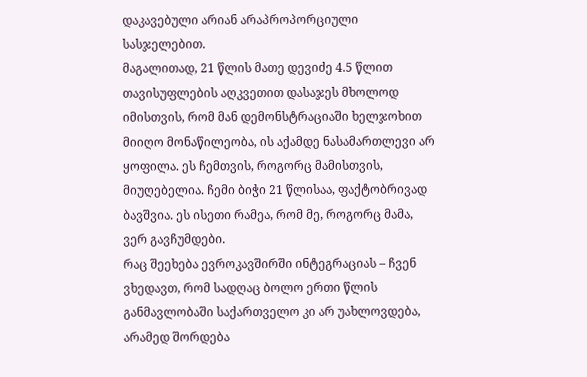დაკავებული არიან არაპროპორციული სასჯელებით.
მაგალითად, 21 წლის მათე დევიძე 4.5 წლით თავისუფლების აღკვეთით დასაჯეს მხოლოდ იმისთვის, რომ მან დემონსტრაციაში ხელჯოხით მიიღო მონაწილეობა, ის აქამდე ნასამართლევი არ ყოფილა. ეს ჩემთვის, როგორც მამისთვის, მიუღებელია. ჩემი ბიჭი 21 წლისაა, ფაქტობრივად ბავშვია. ეს ისეთი რამეა, რომ მე, როგორც მამა, ვერ გავჩუმდები.
რაც შეეხება ევროკავშირში ინტეგრაციას – ჩვენ ვხედავთ, რომ სადღაც ბოლო ერთი წლის განმავლობაში საქართველო კი არ უახლოვდება, არამედ შორდება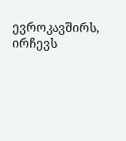ევროკავშირს, ირჩევს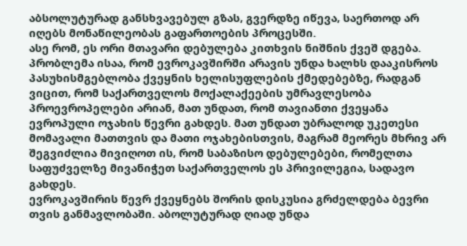აბსოლუტურად განსხვავებულ გზას, გვერდზე იწევა, საერთოდ არ იღებს მონაწილეობას გაფართოების პროცესში.
ასე რომ, ეს ორი მთავარი დებულება კითხვის ნიშნის ქვეშ დგება. პრობლემა ისაა, რომ ევროკავშირში არავის უნდა ხალხს დააკისროს პასუხისმგებლობა ქვეყნის ხელისუფლების ქმედებებზე, რადგან ვიცით, რომ საქართველოს მოქალაქეების უმრავლესობა პროევროპელები არიან, მათ უნდათ, რომ თავიანთი ქვეყანა ევროპული ოჯახის წევრი გახდეს. მათ უნდათ უბრალოდ უკეთესი მომავალი მათთვის და მათი ოჯახებისთვის, მაგრამ მეორეს მხრივ არ შეგვიძლია მივიღოთ ის, რომ საბაზისო დებულებები, რომელთა საფუძველზე მივანიჭეთ საქართველოს ეს პრივილეგია, სადავო გახდეს.
ევროკავშირის წევრ ქვეყნებს შორის დისკუსია გრძელდება ბევრი თვის განმავლობაში. აბოლუტურად ღიად უნდა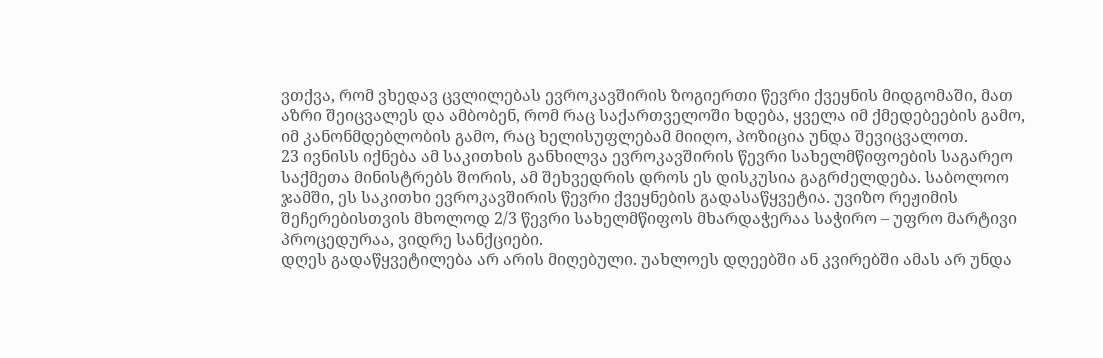ვთქვა, რომ ვხედავ ცვლილებას ევროკავშირის ზოგიერთი წევრი ქვეყნის მიდგომაში, მათ აზრი შეიცვალეს და ამბობენ, რომ რაც საქართველოში ხდება, ყველა იმ ქმედებეების გამო, იმ კანონმდებლობის გამო, რაც ხელისუფლებამ მიიღო, პოზიცია უნდა შევიცვალოთ.
23 ივნისს იქნება ამ საკითხის განხილვა ევროკავშირის წევრი სახელმწიფოების საგარეო საქმეთა მინისტრებს შორის, ამ შეხვედრის დროს ეს დისკუსია გაგრძელდება. საბოლოო ჯამში, ეს საკითხი ევროკავშირის წევრი ქვეყნების გადასაწყვეტია. უვიზო რეჟიმის შეჩერებისთვის მხოლოდ 2/3 წევრი სახელმწიფოს მხარდაჭერაა საჭირო – უფრო მარტივი პროცედურაა, ვიდრე სანქციები.
დღეს გადაწყვეტილება არ არის მიღებული. უახლოეს დღეებში ან კვირებში ამას არ უნდა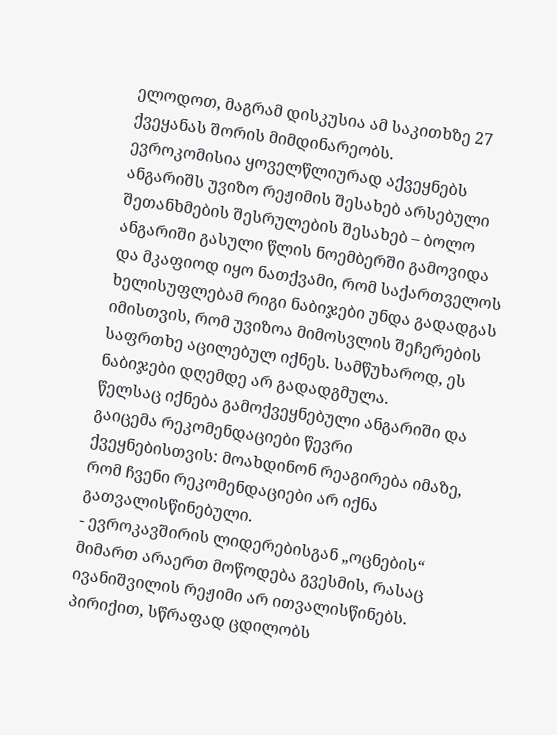ელოდოთ, მაგრამ დისკუსია ამ საკითხზე 27 ქვეყანას შორის მიმდინარეობს.
ევროკომისია ყოველწლიურად აქვეყნებს ანგარიშს უვიზო რეჟიმის შესახებ არსებული შეთანხმების შესრულების შესახებ – ბოლო ანგარიში გასული წლის ნოემბერში გამოვიდა და მკაფიოდ იყო ნათქვამი, რომ საქართველოს ხელისუფლებამ რიგი ნაბიჯები უნდა გადადგას იმისთვის, რომ უვიზოა მიმოსვლის შეჩერების საფრთხე აცილებულ იქნეს. სამწუხაროდ, ეს ნაბიჯები დღემდე არ გადადგმულა.
წელსაც იქნება გამოქვეყნებული ანგარიში და გაიცემა რეკომენდაციები წევრი ქვეყნებისთვის: მოახდინონ რეაგირება იმაზე, რომ ჩვენი რეკომენდაციები არ იქნა გათვალისწინებული.
- ევროკავშირის ლიდერებისგან „ოცნების“ მიმართ არაერთ მოწოდება გვესმის, რასაც ივანიშვილის რეჟიმი არ ითვალისწინებს. პირიქით, სწრაფად ცდილობს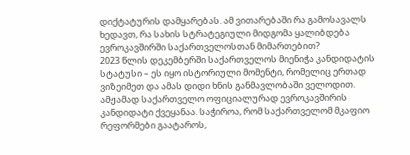დიქტატურის დამყარებას. ამ ვითარებაში რა გამოსავალს ხედავთ, რა სახის სტრატეგიული მიდგომა ყალიბდება ევროკავშირში საქართველოსთან მიმართებით?
2023 წლის დეკემბერში საქართველოს მიენიჭა კანდიდატის სტატუსი – ეს იყო ისტორიული მომენტი, რომელიც ერთად ვიზეიმეთ და ამას დიდი ხნის განმავლობაში ველოდით. ამჟამად საქართველო ოფიციალურად ევროკავშირის კანდიდატი ქვეყანაა. საჭიროა, რომ საქართველომ მკაფიო რეფორმები გაატაროს,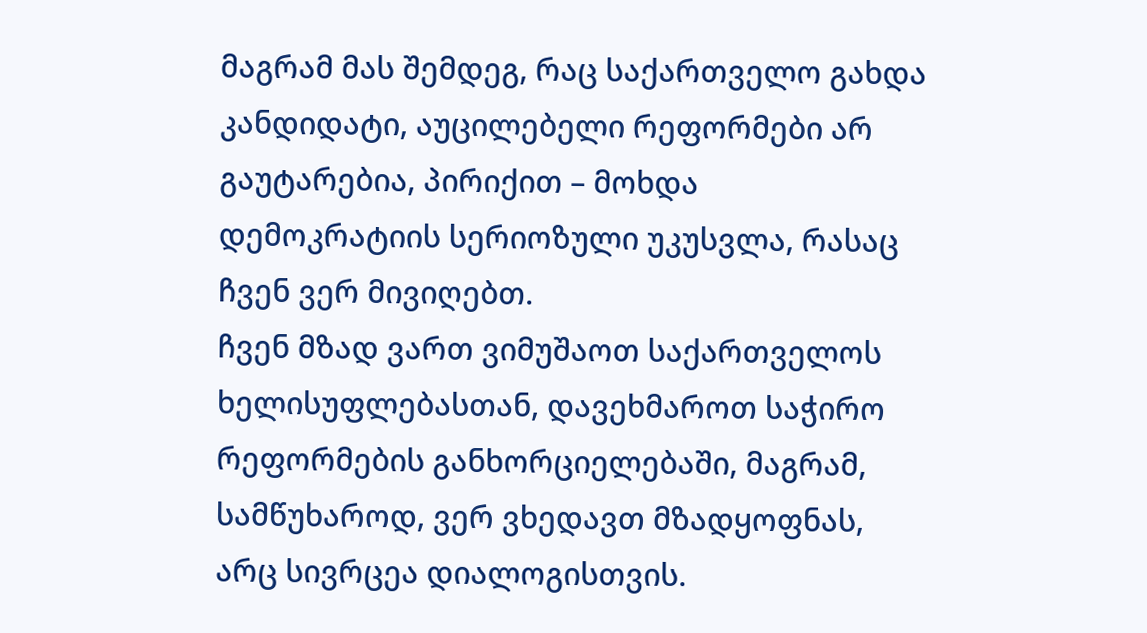მაგრამ მას შემდეგ, რაც საქართველო გახდა კანდიდატი, აუცილებელი რეფორმები არ გაუტარებია, პირიქით – მოხდა დემოკრატიის სერიოზული უკუსვლა, რასაც ჩვენ ვერ მივიღებთ.
ჩვენ მზად ვართ ვიმუშაოთ საქართველოს ხელისუფლებასთან, დავეხმაროთ საჭირო რეფორმების განხორციელებაში, მაგრამ, სამწუხაროდ, ვერ ვხედავთ მზადყოფნას, არც სივრცეა დიალოგისთვის.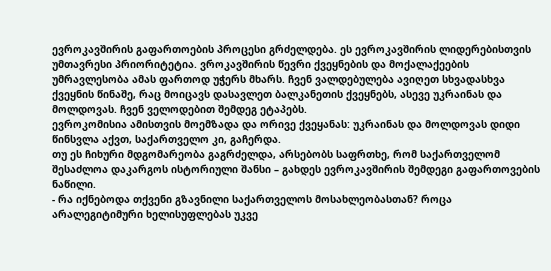ევროკავშირის გაფართოების პროცესი გრძელდება. ეს ევროკავშირის ლიდერებისთვის უმთავრესი პრიორიტეტია. ვროკავშირის წევრი ქვეყნების და მოქალაქეების უმრავლესობა ამას ფართოდ უჭერს მხარს. ჩვენ ვალდებულება ავიღეთ სხვადასხვა ქვეყნის წინაშე, რაც მოიცავს დასავლეთ ბალკანეთის ქვეყნებს, ასევე უკრაინას და მოლდოვას. ჩვენ ველოდებით შემდეგ ეტაპებს.
ევროკომისია ამისთვის მოემზადა და ორივე ქვეყანას: უკრაინას და მოლდოვას დიდი წინსვლა აქვთ, საქართველო კი, გაჩერდა.
თუ ეს ჩიხური მდგომარეობა გაგრძელდა, არსებობს საფრთხე, რომ საქართველომ შესაძლოა დაკარგოს ისტორიული შანსი – გახდეს ევროკავშირის შემდეგი გაფართოვების ნაწილი.
- რა იქნებოდა თქვენი გზავნილი საქართველოს მოსახლეობასთან? როცა არალეგიტიმური ხელისუფლებას უკვე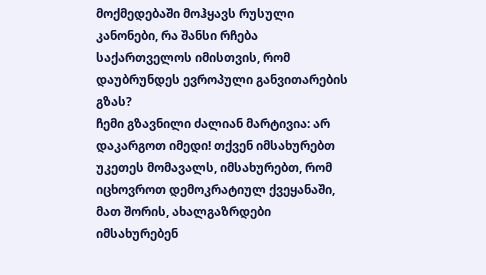მოქმედებაში მოჰყავს რუსული კანონები, რა შანსი რჩება საქართველოს იმისთვის, რომ დაუბრუნდეს ევროპული განვითარების გზას?
ჩემი გზავნილი ძალიან მარტივია: არ დაკარგოთ იმედი! თქვენ იმსახურებთ უკეთეს მომავალს, იმსახურებთ, რომ იცხოვროთ დემოკრატიულ ქვეყანაში, მათ შორის, ახალგაზრდები იმსახურებენ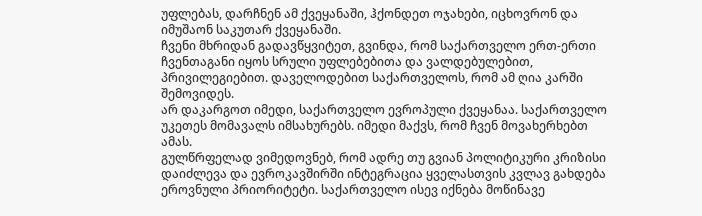უფლებას, დარჩნენ ამ ქვეყანაში, ჰქონდეთ ოჯახები, იცხოვრონ და იმუშაონ საკუთარ ქვეყანაში.
ჩვენი მხრიდან გადავწყვიტეთ, გვინდა, რომ საქართველო ერთ-ერთი ჩვენთაგანი იყოს სრული უფლებებითა და ვალდებულებით, პრივილეგიებით. დაველოდებით საქართველოს, რომ ამ ღია კარში შემოვიდეს.
არ დაკარგოთ იმედი, საქართველო ევროპული ქვეყანაა. საქართველო უკეთეს მომავალს იმსახურებს. იმედი მაქვს, რომ ჩვენ მოვახერხებთ ამას.
გულწრფელად ვიმედოვნებ, რომ ადრე თუ გვიან პოლიტიკური კრიზისი დაიძლევა და ევროკავშირში ინტეგრაცია ყველასთვის კვლავ გახდება ეროვნული პრიორიტეტი. საქართველო ისევ იქნება მოწინავე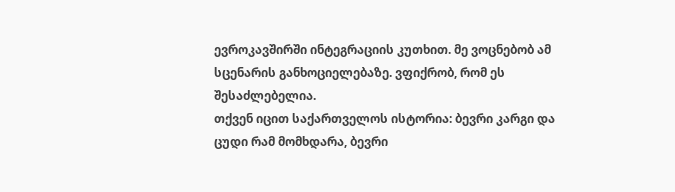ევროკავშირში ინტეგრაციის კუთხით. მე ვოცნებობ ამ სცენარის განხოციელებაზე. ვფიქრობ, რომ ეს შესაძლებელია.
თქვენ იცით საქართველოს ისტორია: ბევრი კარგი და ცუდი რამ მომხდარა, ბევრი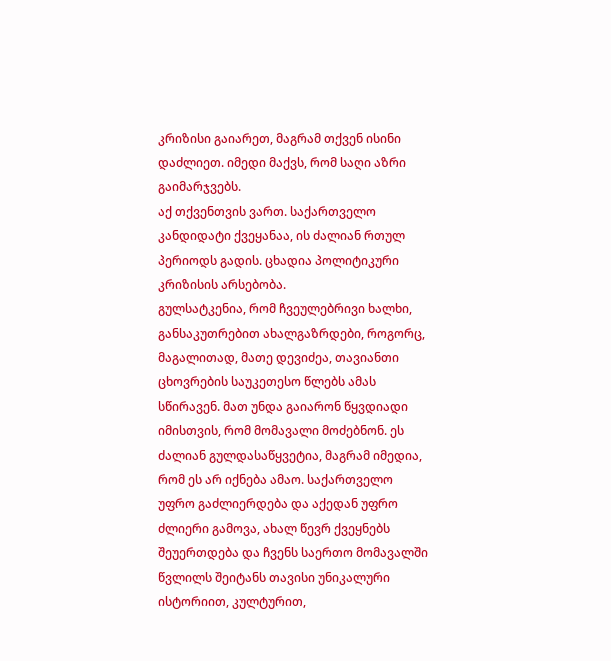კრიზისი გაიარეთ, მაგრამ თქვენ ისინი დაძლიეთ. იმედი მაქვს, რომ საღი აზრი გაიმარჯვებს.
აქ თქვენთვის ვართ. საქართველო კანდიდატი ქვეყანაა, ის ძალიან რთულ პერიოდს გადის. ცხადია პოლიტიკური კრიზისის არსებობა.
გულსატკენია, რომ ჩვეულებრივი ხალხი, განსაკუთრებით ახალგაზრდები, როგორც, მაგალითად, მათე დევიძეა, თავიანთი ცხოვრების საუკეთესო წლებს ამას სწირავენ. მათ უნდა გაიარონ წყვდიადი იმისთვის, რომ მომავალი მოძებნონ. ეს ძალიან გულდასაწყვეტია, მაგრამ იმედია, რომ ეს არ იქნება ამაო. საქართველო უფრო გაძლიერდება და აქედან უფრო ძლიერი გამოვა, ახალ წევრ ქვეყნებს შეუერთდება და ჩვენს საერთო მომავალში წვლილს შეიტანს თავისი უნიკალური ისტორიით, კულტურით,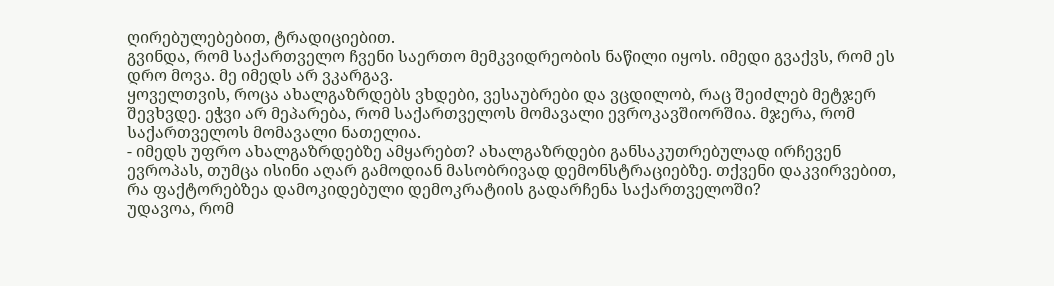ღირებულებებით, ტრადიციებით.
გვინდა, რომ საქართველო ჩვენი საერთო მემკვიდრეობის ნაწილი იყოს. იმედი გვაქვს, რომ ეს დრო მოვა. მე იმედს არ ვკარგავ.
ყოველთვის, როცა ახალგაზრდებს ვხდები, ვესაუბრები და ვცდილობ, რაც შეიძლებ მეტჯერ შევხვდე. ეჭვი არ მეპარება, რომ საქართველოს მომავალი ევროკავშიორშია. მჯერა, რომ საქართველოს მომავალი ნათელია.
- იმედს უფრო ახალგაზრდებზე ამყარებთ? ახალგაზრდები განსაკუთრებულად ირჩევენ ევროპას, თუმცა ისინი აღარ გამოდიან მასობრივად დემონსტრაციებზე. თქვენი დაკვირვებით, რა ფაქტორებზეა დამოკიდებული დემოკრატიის გადარჩენა საქართველოში?
უდავოა, რომ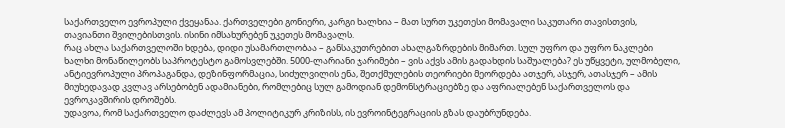საქართველო ევროპული ქვეყანაა. ქართველები გონიერი, კარგი ხალხია – მათ სურთ უკეთესი მომავალი საკუთარი თავისთვის, თავიანთი შვილებისთვის. ისინი იმსახურებენ უკეთეს მომავალს.
რაც ახლა საქართველოში ხდება, დიდი უსამართლობაა – განსაკუთრებით ახალგაზრდების მიმართ. სულ უფრო და უფრო ნაკლები ხალხი მონაწილეობს საპროტესტო გამოსვლებში. 5000-ლარიანი ჯარიმები – ვის აქვს ამის გადახდის საშუალება? ეს უწყვეტი, ულმობელი, ანტიევროპული პროპაგანდა, დეზინფორმაცია, სიძულვილის ენა, შეთქმულების თეორიები მეორდება ათჯერ, ასჯერ, ათასჯერ – ამის მიუხედავად კვლავ არსებობენ ადამიანები, რომლებიც სულ გამოდიან დემონსტრაციებზე და აფრიალებენ საქართველოს და ევროკავშირის დროშებს.
უდავოა, რომ საქართველო დაძლევს ამ პოლიტიკურ კრიზისს, ის ევროინტეგრაციის გზას დაუბრუნდება.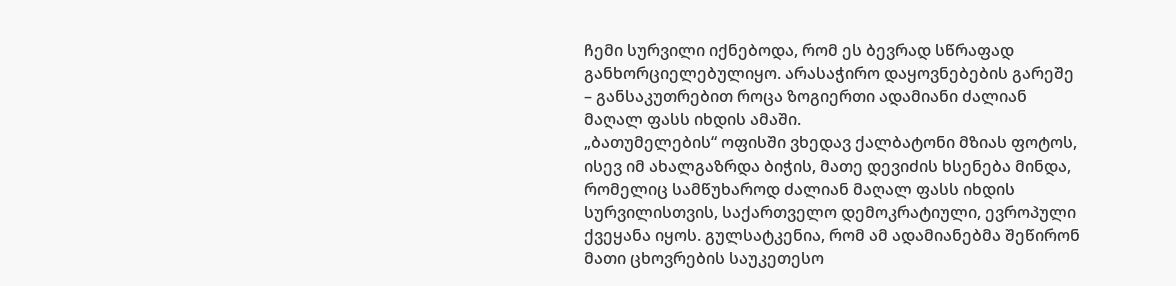ჩემი სურვილი იქნებოდა, რომ ეს ბევრად სწრაფად განხორციელებულიყო. არასაჭირო დაყოვნებების გარეშე – განსაკუთრებით როცა ზოგიერთი ადამიანი ძალიან მაღალ ფასს იხდის ამაში.
„ბათუმელების“ ოფისში ვხედავ ქალბატონი მზიას ფოტოს, ისევ იმ ახალგაზრდა ბიჭის, მათე დევიძის ხსენება მინდა, რომელიც სამწუხაროდ ძალიან მაღალ ფასს იხდის სურვილისთვის, საქართველო დემოკრატიული, ევროპული ქვეყანა იყოს. გულსატკენია, რომ ამ ადამიანებმა შეწირონ მათი ცხოვრების საუკეთესო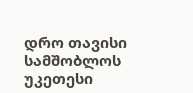დრო თავისი სამშობლოს უკეთესი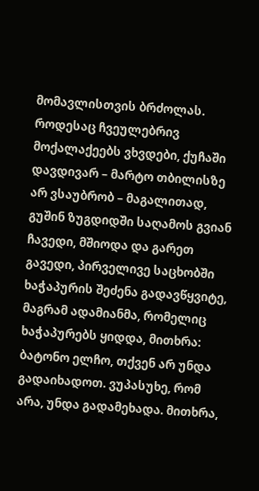მომავლისთვის ბრძოლას.
როდესაც ჩვეულებრივ მოქალაქეებს ვხვდები, ქუჩაში დავდივარ – მარტო თბილისზე არ ვსაუბრობ – მაგალითად, გუშინ ზუგდიდში საღამოს გვიან ჩავედი, მშიოდა და გარეთ გავედი, პირველივე საცხობში ხაჭაპურის შეძენა გადავწყვიტე, მაგრამ ადამიანმა, რომელიც ხაჭაპურებს ყიდდა, მითხრა: ბატონო ელჩო, თქვენ არ უნდა გადაიხადოთ. ვუპასუხე, რომ არა, უნდა გადამეხადა. მითხრა,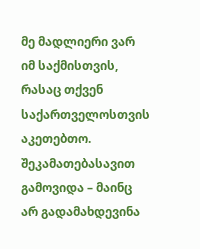მე მადლიერი ვარ იმ საქმისთვის, რასაც თქვენ საქართველოსთვის აკეთებთო. შეკამათებასავით გამოვიდა – მაინც არ გადამახდევინა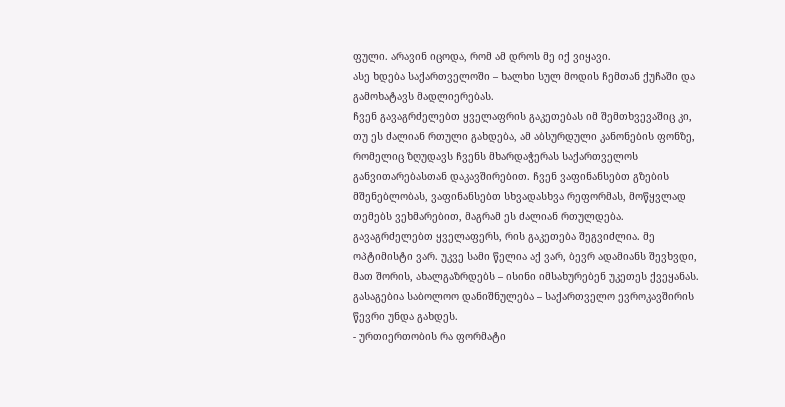ფული. არავინ იცოდა, რომ ამ დროს მე იქ ვიყავი.
ასე ხდება საქართველოში – ხალხი სულ მოდის ჩემთან ქუჩაში და გამოხატავს მადლიერებას.
ჩვენ გავაგრძელებთ ყველაფრის გაკეთებას იმ შემთხვევაშიც კი, თუ ეს ძალიან რთული გახდება, ამ აბსურდული კანონების ფონზე, რომელიც ზღუდავს ჩვენს მხარდაჭერას საქართველოს განვითარებასთან დაკავშირებით. ჩვენ ვაფინანსებთ გზების მშენებლობას, ვაფინანსებთ სხვადასხვა რეფორმას, მოწყვლად თემებს ვეხმარებით, მაგრამ ეს ძალიან რთულდება.
გავაგრძელებთ ყველაფერს, რის გაკეთება შეგვიძლია. მე ოპტიმისტი ვარ. უკვე სამი წელია აქ ვარ, ბევრ ადამიანს შევხვდი, მათ შორის, ახალგაზრდებს – ისინი იმსახურებენ უკეთეს ქვეყანას. გასაგებია საბოლოო დანიშნულება – საქართველო ევროკავშირის წევრი უნდა გახდეს.
- ურთიერთობის რა ფორმატი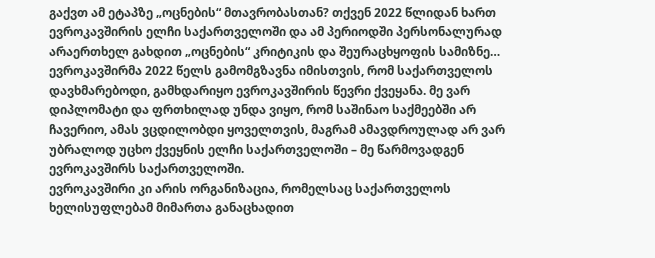გაქვთ ამ ეტაპზე „ოცნების“ მთავრობასთან? თქვენ 2022 წლიდან ხართ ევროკავშირის ელჩი საქართველოში და ამ პერიოდში პერსონალურად არაერთხელ გახდით „ოცნების“ კრიტიკის და შეურაცხყოფის სამიზნე…
ევროკავშირმა 2022 წელს გამომგზავნა იმისთვის, რომ საქართველოს დავხმარებოდი, გამხდარიყო ევროკავშირის წევრი ქვეყანა. მე ვარ დიპლომატი და ფრთხილად უნდა ვიყო, რომ საშინაო საქმეებში არ ჩავერიო, ამას ვცდილობდი ყოველთვის, მაგრამ ამავდროულად არ ვარ უბრალოდ უცხო ქვეყნის ელჩი საქართველოში – მე წარმოვადგენ ევროკავშირს საქართველოში.
ევროკავშირი კი არის ორგანიზაცია, რომელსაც საქართველოს ხელისუფლებამ მიმართა განაცხადით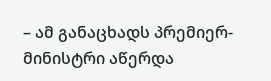– ამ განაცხადს პრემიერ-მინისტრი აწერდა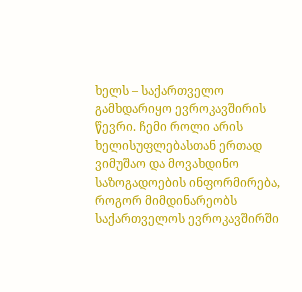ხელს – საქართველო გამხდარიყო ევროკავშირის წევრი. ჩემი როლი არის ხელისუფლებასთან ერთად ვიმუშაო და მოვახდინო საზოგადოების ინფორმირება, როგორ მიმდინარეობს საქართველოს ევროკავშირში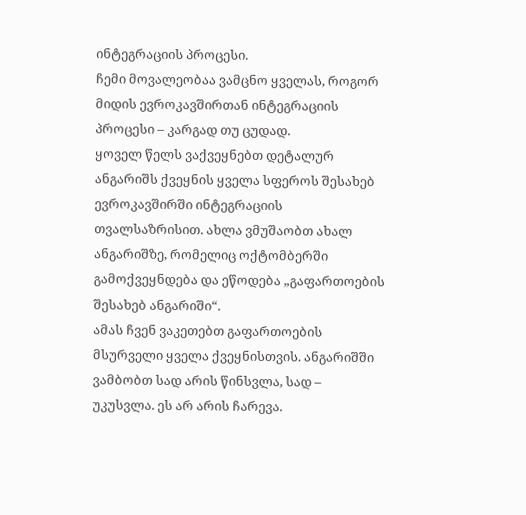ინტეგრაციის პროცესი.
ჩემი მოვალეობაა ვამცნო ყველას, როგორ მიდის ევროკავშირთან ინტეგრაციის პროცესი – კარგად თუ ცუდად.
ყოველ წელს ვაქვეყნებთ დეტალურ ანგარიშს ქვეყნის ყველა სფეროს შესახებ ევროკავშირში ინტეგრაციის თვალსაზრისით. ახლა ვმუშაობთ ახალ ანგარიშზე, რომელიც ოქტომბერში გამოქვეყნდება და ეწოდება „გაფართოების შესახებ ანგარიში“.
ამას ჩვენ ვაკეთებთ გაფართოების მსურველი ყველა ქვეყნისთვის. ანგარიშში ვამბობთ სად არის წინსვლა, სად – უკუსვლა. ეს არ არის ჩარევა.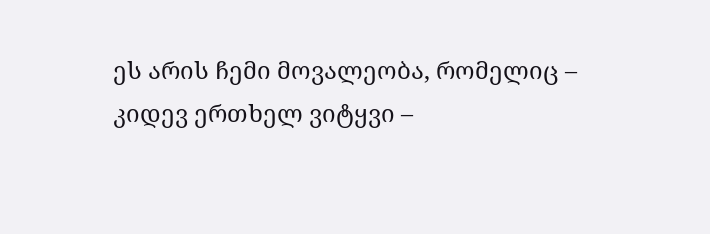ეს არის ჩემი მოვალეობა, რომელიც – კიდევ ერთხელ ვიტყვი –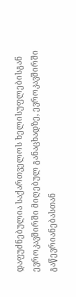დაფუძნებულია საქართველოს ხელისუფლებისგან ევროკავშირში მიღებულ განაცხადზე, ევროკავშირში გაწევრიანებასთან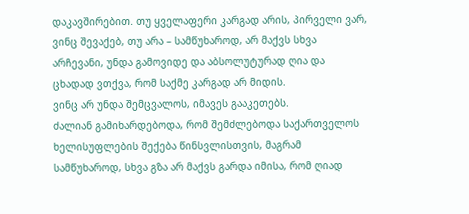დაკავშირებით. თუ ყველაფერი კარგად არის, პირველი ვარ, ვინც შევაქებ, თუ არა – სამწუხაროდ, არ მაქვს სხვა არჩევანი, უნდა გამოვიდე და აბსოლუტურად ღია და ცხადად ვთქვა, რომ საქმე კარგად არ მიდის.
ვინც არ უნდა შემცვალოს, იმავეს გააკეთებს.
ძალიან გამიხარდებოდა, რომ შემძლებოდა საქართველოს ხელისუფლების შექება წინსვლისთვის, მაგრამ სამწუხაროდ, სხვა გზა არ მაქვს გარდა იმისა, რომ ღიად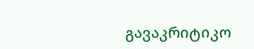გავაკრიტიკო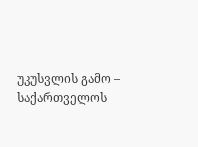უკუსვლის გამო – საქართველოს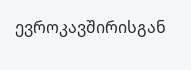ევროკავშირისგან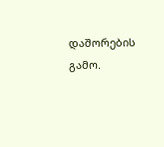დაშორების გამო.